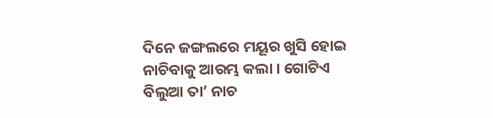ଦିନେ ଜଙ୍ଗଲରେ ମୟୂର ଖୁସି ହୋଇ ନାଚିବାକୁ ଆରମ୍ଭ କଲା । ଗୋଟିଏ ବିଲୁଆ ତା’ ନାଚ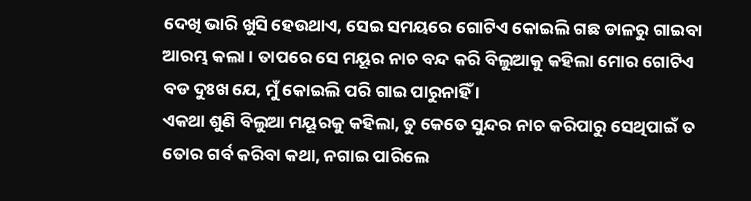ଦେଖି ଭାରି ଖୁସି ହେଉଥାଏ, ସେଇ ସମୟରେ ଗୋଟିଏ କୋଇଲି ଗଛ ଡାଳରୁ ଗାଇବା ଆରମ୍ଭ କଲା । ତାପରେ ସେ ମୟୂର ନାଚ ବନ୍ଦ କରି ବିଲୁଆକୁ କହିଲା ମୋର ଗୋଟିଏ ବଡ ଦୁଃଖ ଯେ, ମୁଁ କୋଇଲି ପରି ଗାଇ ପାରୁନାହିଁ ।
ଏକଥା ଶୁଣି ବିଲୁଆ ମୟୂରକୁ କହିଲା, ତୁ କେତେ ସୁନ୍ଦର ନାଚ କରିପାରୁ ସେଥିପାଇଁ ତ ତୋର ଗର୍ବ କରିବା କଥା, ନଗାଇ ପାରିଲେ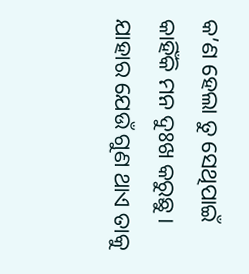କ’ଣ ହେଲା ତୁ ସେଥିପାଇଁ କାହିଁକି ମନ ଦୁଃଖ କରୁଛୁ ।
ଯାହାର ଯେଉଁ ଗୁଣ ଥାଏ ତାକୁ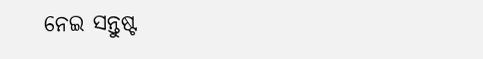ନେଇ ସନ୍ତୁଷ୍ଟ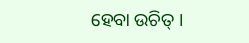ହେବା ଉଚିତ୍ ।